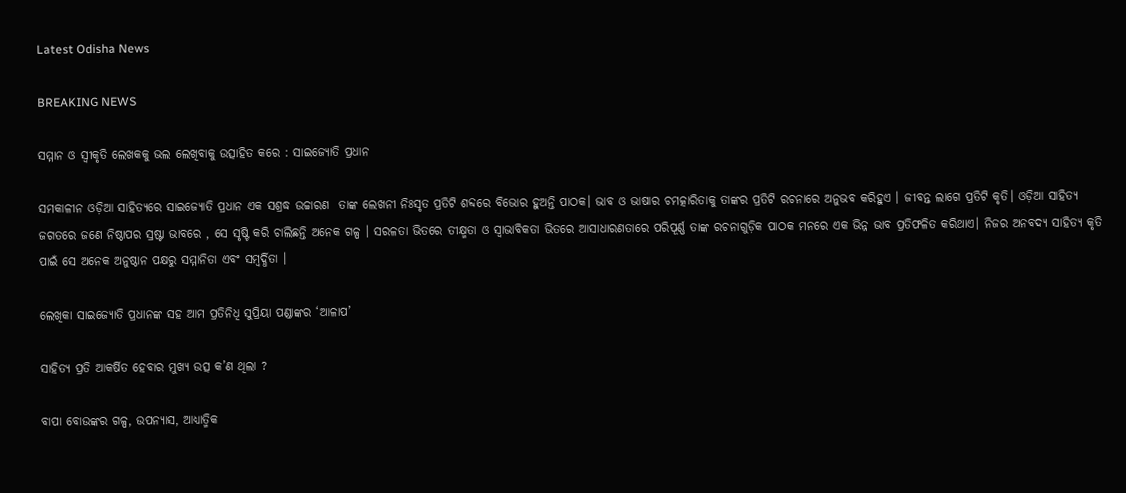Latest Odisha News

BREAKING NEWS

ସମ୍ମାନ ଓ ସ୍ୱୀକୃତି ଲେଖକକୁ ଭଲ ଲେଖିବାକୁ ଉତ୍ସାହିତ କରେ : ସାଇଜ୍ୟୋତି ପ୍ରଧାନ

ସମକାଳୀନ ଓଡ଼ିଆ ସାହିତ୍ୟରେ ସାଇଜ୍ୟୋତି ପ୍ରଧାନ ଏକ ସଶ୍ରଦ୍ଧ ଉଚ୍ଚାରଣ  ତାଙ୍କ ଲେଖନୀ ନିଃସୃତ ପ୍ରତିଟି ଶବ୍ଦରେ ବିଭୋର ହୁଅନ୍ତି ପାଠକ। ଭାବ ଓ ଭାଷାର ଚମତ୍କାରିତାକୁ ତାଙ୍କର ପ୍ରତିଟି ରଚନାରେ ଅନୁଭବ କରିହୁଏ । ଜୀବନ୍ତ ଲାଗେ ପ୍ରତିଟି କୃତି। ଓଡ଼ିଆ ସାହିତ୍ୟ ଜଗତରେ ଜଣେ ନିଷ୍ଠାପର ସ୍ରଷ୍ଟା ଭାବରେ , ସେ ସୃଷ୍ଟି କରି ଚାଲିଛନ୍ତି ଅନେକ ଗଳ୍ପ । ସରଳତା ଭିତରେ ତୀକ୍ଷ୍ମତା ଓ ସ୍ୱାଭାବିକତା ଭିତରେ ଆସାଧାରଣତାରେ ପରିପୂର୍ଣ୍ଣ ତାଙ୍କ ରଚନାଗୁଡ଼ିକ ପାଠକ ମନରେ ଏକ ଭିନ୍ନ ଭାବ ପ୍ରତିଫଳିତ କରିଥାଏ। ନିଜର ଅନବଦ୍ୟ ସାହିତ୍ୟ କୃତି ପାଇଁ ସେ ଅନେକ ଅନୁଷ୍ଠାନ ପକ୍ଷରୁ ସମ୍ମାନିତା ଏବଂ ସମ୍ବର୍ଦ୍ଧିତା ।

ଲେଖିକା ସାଇଜ୍ୟୋତି ପ୍ରଧାନଙ୍କ ସହ ଆମ ପ୍ରତିନିଧି ସୁପ୍ରିୟା ପଣ୍ଡାଙ୍କର ‘ଆଳାପ’

ସାହିତ୍ୟ ପ୍ରତି ଆକର୍ଷିତ ହେବାର ମୁଖ୍ୟ ଉତ୍ସ କ’ଣ ଥିଲା ?

ବାପା ବୋଉଙ୍କର ଗଳ୍ପ, ଉପନ୍ୟାସ, ଆଧ୍ୟାତ୍ମିକ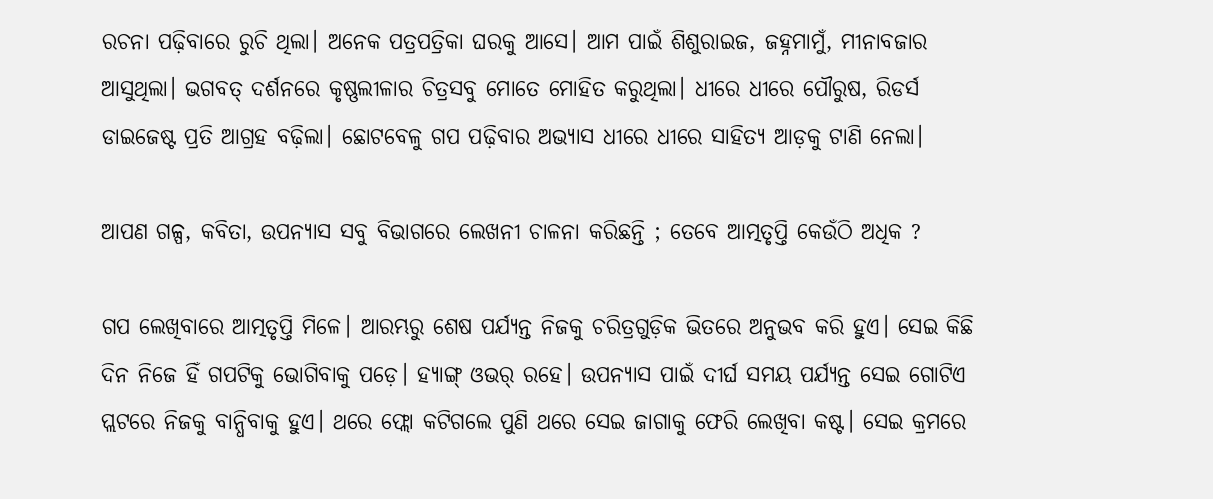ରଚନା ପଢ଼ିବାରେ ରୁଚି ଥିଲା। ଅନେକ ପତ୍ରପତ୍ରିକା ଘରକୁ ଆସେ। ଆମ ପାଇଁ ଶିଶୁରାଇଜ, ଜହ୍ନମାମୁଁ, ମୀନାବଜାର ଆସୁଥିଲା। ଭଗବତ୍ ଦର୍ଶନରେ କୃଷ୍ଣଲୀଳାର ଚିତ୍ରସବୁ ମୋତେ ମୋହିତ କରୁଥିଲା। ଧୀରେ ଧୀରେ ପୌରୁଷ, ରିଡର୍ସ ଡାଇଜେଷ୍ଟ ପ୍ରତି ଆଗ୍ରହ ବଢ଼ିଲା। ଛୋଟବେଳୁ ଗପ ପଢ଼ିବାର ଅଭ୍ୟାସ ଧୀରେ ଧୀରେ ସାହିତ୍ୟ ଆଡ଼କୁ ଟାଣି ନେଲା।

ଆପଣ ଗଳ୍ପ, କବିତା, ଉପନ୍ୟାସ ସବୁ ବିଭାଗରେ ଲେଖନୀ ଚାଳନା କରିଛନ୍ତି ; ତେବେ ଆତ୍ମତୃପ୍ତି କେଉଁଠି ଅଧିକ ?

ଗପ ଲେଖିବାରେ ଆତ୍ମତୃପ୍ତି ମିଳେ। ଆରମ୍ଭରୁ ଶେଷ ପର୍ଯ୍ୟନ୍ତ ନିଜକୁ ଚରିତ୍ରଗୁଡ଼ିକ ଭିତରେ ଅନୁଭବ କରି ହୁଏ। ସେଇ କିଛି ଦିନ ନିଜେ ହିଁ ଗପଟିକୁ ଭୋଗିବାକୁ ପଡ଼େ। ହ୍ୟାଙ୍ଗ୍ ଓଭର୍ ରହେ। ଉପନ୍ୟାସ ପାଇଁ ଦୀର୍ଘ ସମୟ ପର୍ଯ୍ୟନ୍ତ ସେଇ ଗୋଟିଏ ପ୍ଲଟରେ ନିଜକୁ ବାନ୍ଧିବାକୁ ହୁଏ। ଥରେ ଫ୍ଲୋ କଟିଗଲେ ପୁଣି ଥରେ ସେଇ ଜାଗାକୁ ଫେରି ଲେଖିବା କଷ୍ଟ। ସେଇ କ୍ରମରେ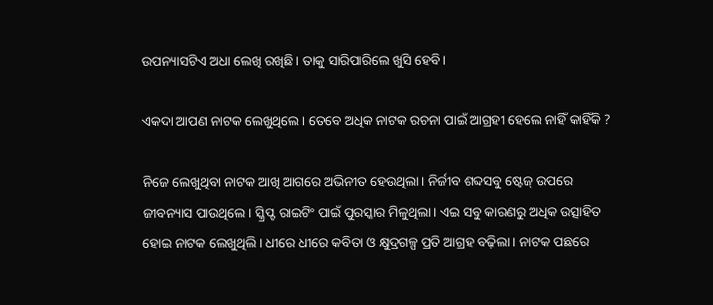ଉପନ୍ୟାସଟିଏ ଅଧା ଲେଖି ରଖିଛି। ତାକୁ ସାରିପାରିଲେ ଖୁସି ହେବି।

ଏକଦା ଆପଣ ନାଟକ ଲେଖୁଥିଲେ । ତେବେ ଅଧିକ ନାଟକ ରଚନା ପାଇଁ ଆଗ୍ରହୀ ହେଲେ ନାହିଁ କାହିଁକି ?

ନିଜେ ଲେଖୁଥିବା ନାଟକ ଆଖି ଆଗରେ ଅଭିନୀତ ହେଉଥିଲା। ନିର୍ଜୀବ ଶବ୍ଦସବୁ ଷ୍ଟେଜ୍ ଉପରେ ଜୀବନ୍ୟାସ ପାଉଥିଲେ। ସ୍କ୍ରିପ୍ଟ ରାଇଟିଂ ପାଇଁ ପୁରସ୍କାର ମିଳୁଥିଲା। ଏଇ ସବୁ କାରଣରୁ ଅଧିକ ଉତ୍ସାହିତ ହୋଇ ନାଟକ ଲେଖୁଥିଲି। ଧୀରେ ଧୀରେ କବିତା ଓ କ୍ଷୁଦ୍ରଗଳ୍ପ ପ୍ରତି ଆଗ୍ରହ ବଢ଼ିଲା। ନାଟକ ପଛରେ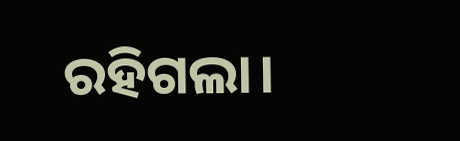ରହିଗଲା।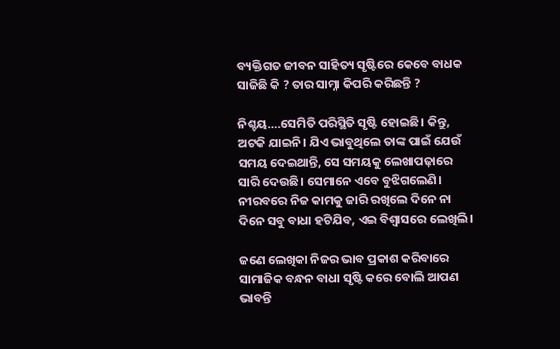ବ୍ୟକ୍ତିଗତ ଜୀବନ ସାହିତ୍ୟ ସୃଷ୍ଟିରେ କେବେ ବାଧକ ସାଜିଛି କି ? ତାର ସାମ୍ନା କିପରି କରିଛନ୍ତି ?

ନିଶ୍ଚୟ….ସେମିତି ପରିସ୍ଥିତି ସୃଷ୍ଟି ହୋଇଛି। କିନ୍ତୁ, ଅଟକି ଯାଇନି। ଯିଏ ଭାବୁଥିଲେ ତାଙ୍କ ପାଇଁ ଯେଉଁ ସମୟ ଦେଇଥାନ୍ତି, ସେ ସମୟକୁ ଲେଖାପଢ଼ାରେ ସାରି ଦେଉଛି। ସେମାନେ ଏବେ ବୁଝିଗଲେଣି। ନୀରବରେ ନିଜ କାମକୁ ଜାରି ରଖିଲେ ଦିନେ ନା ଦିନେ ସବୁ ବାଧା ହଟିଯିବ, ଏଇ ବିଶ୍ୱାସରେ ଲେଖିଲି।

ଜଣେ ଲେଖିକା ନିଜର ଭାବ ପ୍ରକାଶ କରିବାରେ ସାମାଜିକ ବନ୍ଧନ ବାଧା ସୃଷ୍ଟି କରେ ବୋଲି ଆପଣ ଭାବନ୍ତି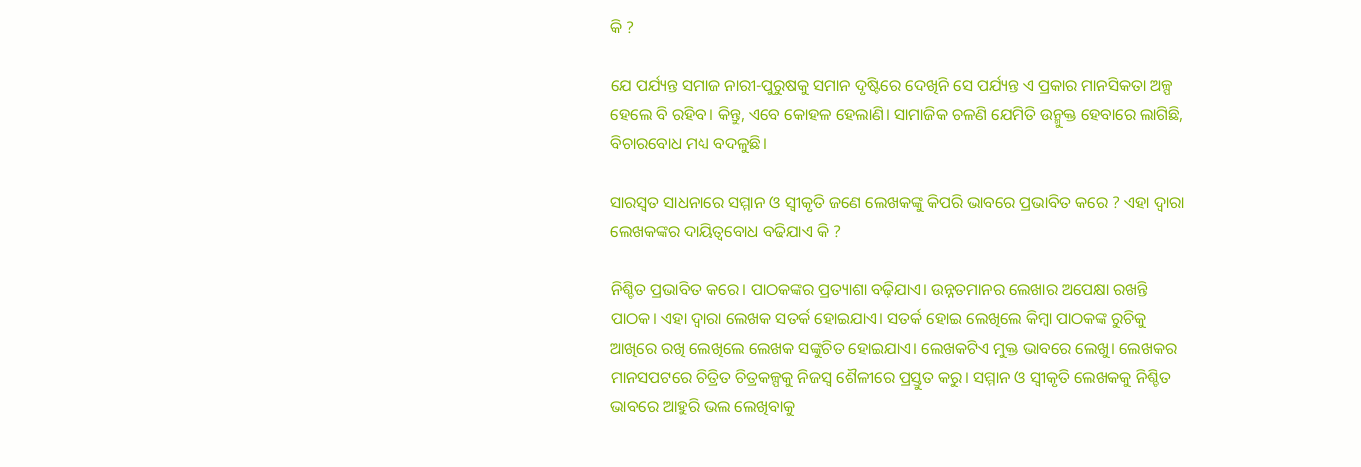କି ?

ଯେ ପର୍ଯ୍ୟନ୍ତ ସମାଜ ନାରୀ-ପୁରୁଷକୁ ସମାନ ଦୃଷ୍ଟିରେ ଦେଖିନି ସେ ପର୍ଯ୍ୟନ୍ତ ଏ ପ୍ରକାର ମାନସିକତା ଅଳ୍ପ ହେଲେ ବି ରହିବ। କିନ୍ତୁ, ଏବେ କୋହଳ ହେଲାଣି। ସାମାଜିକ ଚଳଣି ଯେମିତି ଉନ୍ମୁକ୍ତ ହେବାରେ ଲାଗିଛି, ବିଚାରବୋଧ ମଧ୍ୟ ବଦଳୁଛି।

ସାରସ୍ୱତ ସାଧନାରେ ସମ୍ମାନ ଓ ସ୍ୱୀକୃତି ଜଣେ ଲେଖକଙ୍କୁ କିପରି ଭାବରେ ପ୍ରଭାବିତ କରେ ? ଏହା ଦ୍ୱାରା ଲେଖକଙ୍କର ଦାୟିତ୍ୱବୋଧ ବଢିଯାଏ କି ?

ନିଶ୍ଚିତ ପ୍ରଭାବିତ କରେ। ପାଠକଙ୍କର ପ୍ରତ୍ୟାଶା ବଢ଼ିଯାଏ। ଉନ୍ନତମାନର ଲେଖାର ଅପେକ୍ଷା ରଖନ୍ତି ପାଠକ। ଏହା ଦ୍ୱାରା ଲେଖକ ସତର୍କ ହୋଇଯାଏ। ସତର୍କ ହୋଇ ଲେଖିଲେ କିମ୍ବା ପାଠକଙ୍କ ରୁଚିକୁ ଆଖିରେ ରଖି ଲେଖିଲେ ଲେଖକ ସଙ୍କୁଚିତ ହୋଇଯାଏ। ଲେଖକଟିଏ ମୁକ୍ତ ଭାବରେ ଲେଖୁ। ଲେଖକର ମାନସପଟରେ ଚିତ୍ରିତ ଚିତ୍ରକଳ୍ପକୁ ନିଜସ୍ୱ ଶୈଳୀରେ ପ୍ରସ୍ତୁତ କରୁ। ସମ୍ମାନ ଓ ସ୍ୱୀକୃତି ଲେଖକକୁ ନିଶ୍ଚିତ ଭାବରେ ଆହୁରି ଭଲ ଲେଖିବାକୁ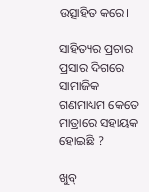ଉତ୍ସାହିତ କରେ।

ସାହିତ୍ୟର ପ୍ରଚାର ପ୍ରସାର ଦିଗରେ ସାମାଜିକ ଗଣମାଧ୍ୟମ କେତେ ମାତ୍ରାରେ ସହାୟକ ହୋଇଛି ?

ଖୁବ୍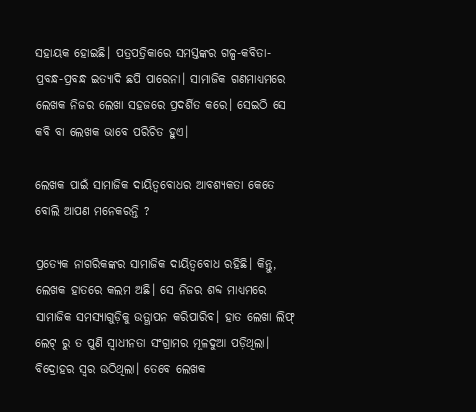ସହାୟକ ହୋଇଛି। ପତ୍ରପତ୍ରିକାରେ ସମସ୍ତଙ୍କର ଗଳ୍ପ-କବିତା-ପ୍ରବନ୍ଧ-ପ୍ରବନ୍ଧ ଇତ୍ୟାଦି ଛପି ପାରେନା। ସାମାଜିକ ଗଣମାଧ୍ୟମରେ ଲେଖକ ନିଜର ଲେଖା ସହଜରେ ପ୍ରଦର୍ଶିତ କରେ। ସେଇଠି ସେ କବି ବା ଲେଖକ ଭାବେ ପରିଚିତ ହୁଏ।

ଲେଖକ ପାଇଁ ସାମାଜିକ ଦାୟିତ୍ଵବୋଧର ଆବଶ୍ୟକତା କେତେ ବୋଲି ଆପଣ ମନେକରନ୍ତି ?

ପ୍ରତ୍ୟେକ ନାଗରିକଙ୍କର ସାମାଜିକ ଦାୟିତ୍ୱବୋଧ ରହିଛି। କିନ୍ତୁ, ଲେଖକ ହାତରେ କଲମ ଅଛି। ସେ ନିଜର ଶବ୍ଦ ମାଧ୍ୟମରେ ସାମାଜିକ ସମସ୍ୟାଗୁଡ଼ିକୁ ଉତ୍ଥାପନ କରିପାରିବ। ହାତ ଲେଖା ଲିଫ୍ ଲେଟ୍ ରୁ ତ ପୁଣି ସ୍ୱାଧୀନତା ସଂଗ୍ରାମର ମୂଳଦୁଆ ପଡ଼ିଥିଲା। ବିଦ୍ରୋହର ସ୍ୱର ଉଠିଥିଲା। ତେବେ ଲେଖକ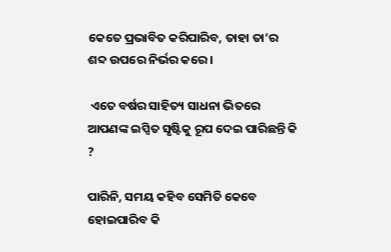କେତେ ପ୍ରଭାବିତ କରିପାରିବ, ତାହା ତା’ର ଶବ୍ଦ ଉପରେ ନିର୍ଭର କରେ।

 ଏତେ ବର୍ଷର ସାହିତ୍ୟ ସାଧନା ଭିତରେ ଆପଣଙ୍କ ଇପ୍ସିତ ସୃଷ୍ଟିକୁ ରୂପ ଦେଇ ପାରିଛନ୍ତି କି ?

ପାରିନି, ସମୟ କହିବ ସେମିତି କେବେ ହୋଇପାରିବ କି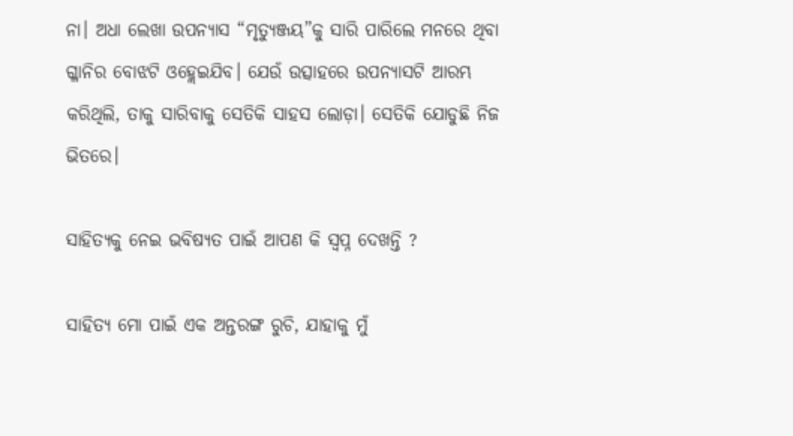ନା। ଅଧା ଲେଖା ଉପନ୍ୟାସ “ମୃତ୍ୟୁଞ୍ଜୟ”କୁ ସାରି ପାରିଲେ ମନରେ ଥିବା ଗ୍ଳାନିର ବୋଝଟି ଓହ୍ଲେଇଯିବ। ଯେଉଁ ଉତ୍ସାହରେ ଉପନ୍ୟାସଟି ଆରମ୍ଭ କରିଥିଲି, ତାକୁ ସାରିବାକୁ ସେତିକି ସାହସ ଲୋଡ଼ା। ସେତିକି ଯୋଡୁଛି ନିଜ ଭିତରେ।

ସାହିତ୍ୟକୁ ନେଇ ଭବିଷ୍ୟତ ପାଇଁ ଆପଣ କି ସ୍ୱପ୍ନ ଦେଖନ୍ତି ?

ସାହିତ୍ୟ ମୋ ପାଇଁ ଏକ ଅନ୍ତରଙ୍ଗ ରୁଚି, ଯାହାକୁ ମୁଁ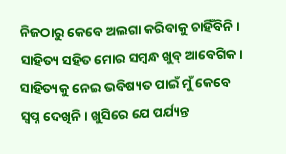ନିଜଠାରୁ କେବେ ଅଲଗା କରିବାକୁ ଚାହିଁବିନି। ସାହିତ୍ୟ ସହିତ ମୋର ସମ୍ବନ୍ଧ ଖୁବ୍ ଆବେଗିକ। ସାହିତ୍ୟକୁ ନେଇ ଭବିଷ୍ୟତ ପାଇଁ ମୁଁ କେବେ ସ୍ୱପ୍ନ ଦେଖିନି। ଖୁସିରେ ଯେ ପର୍ଯ୍ୟନ୍ତ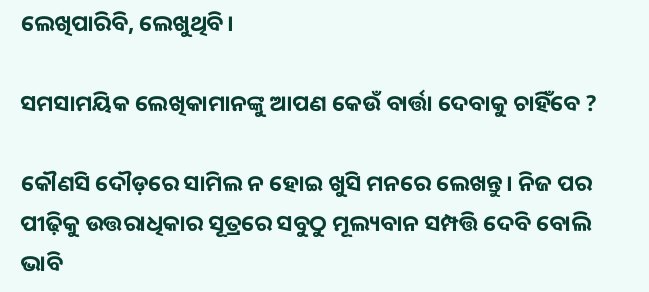ଲେଖିପାରିବି, ଲେଖୁଥିବି।

ସମସାମୟିକ ଲେଖିକାମାନଙ୍କୁ ଆପଣ କେଉଁ ବାର୍ତ୍ତା ଦେବାକୁ ଚାହିଁବେ ?

କୌଣସି ଦୌଡ଼ରେ ସାମିଲ ନ ହୋଇ ଖୁସି ମନରେ ଲେଖନ୍ତୁ। ନିଜ ପର ପୀଢ଼ିକୁ ଉତ୍ତରାଧିକାର ସୂତ୍ରରେ ସବୁଠୁ ମୂଲ୍ୟବାନ ସମ୍ପତ୍ତି ଦେବି ବୋଲି ଭାବି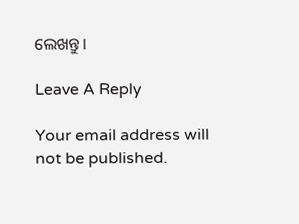ଲେଖନ୍ତୁ।

Leave A Reply

Your email address will not be published.